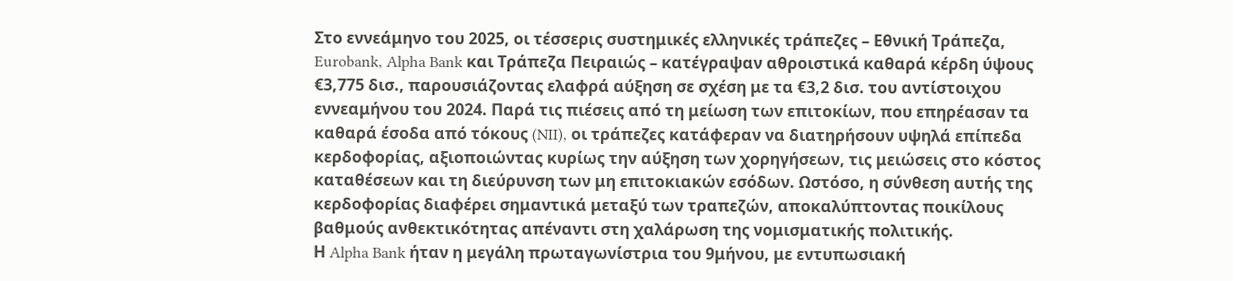Στο εννεάμηνο του 2025, οι τέσσερις συστημικές ελληνικές τράπεζες – Εθνική Τράπεζα, Eurobank, Alpha Bank και Τράπεζα Πειραιώς – κατέγραψαν αθροιστικά καθαρά κέρδη ύψους €3,775 δισ., παρουσιάζοντας ελαφρά αύξηση σε σχέση με τα €3,2 δισ. του αντίστοιχου εννεαμήνου του 2024. Παρά τις πιέσεις από τη μείωση των επιτοκίων, που επηρέασαν τα καθαρά έσοδα από τόκους (NII), οι τράπεζες κατάφεραν να διατηρήσουν υψηλά επίπεδα κερδοφορίας, αξιοποιώντας κυρίως την αύξηση των χορηγήσεων, τις μειώσεις στο κόστος καταθέσεων και τη διεύρυνση των μη επιτοκιακών εσόδων. Ωστόσο, η σύνθεση αυτής της κερδοφορίας διαφέρει σημαντικά μεταξύ των τραπεζών, αποκαλύπτοντας ποικίλους βαθμούς ανθεκτικότητας απέναντι στη χαλάρωση της νομισματικής πολιτικής.
Η Alpha Bank ήταν η μεγάλη πρωταγωνίστρια του 9μήνου, με εντυπωσιακή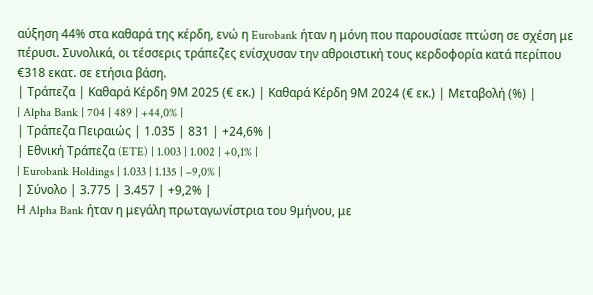αύξηση 44% στα καθαρά της κέρδη, ενώ η Eurobank ήταν η μόνη που παρουσίασε πτώση σε σχέση με πέρυσι. Συνολικά, οι τέσσερις τράπεζες ενίσχυσαν την αθροιστική τους κερδοφορία κατά περίπου €318 εκατ. σε ετήσια βάση.
| Τράπεζα | Καθαρά Κέρδη 9Μ 2025 (€ εκ.) | Καθαρά Κέρδη 9Μ 2024 (€ εκ.) | Μεταβολή (%) |
| Alpha Bank | 704 | 489 | +44,0% |
| Τράπεζα Πειραιώς | 1.035 | 831 | +24,6% |
| Εθνική Τράπεζα (ETE) | 1.003 | 1.002 | +0,1% |
| Eurobank Holdings | 1.033 | 1.135 | –9,0% |
| Σύνολο | 3.775 | 3.457 | +9,2% |
Η Alpha Bank ήταν η μεγάλη πρωταγωνίστρια του 9μήνου, με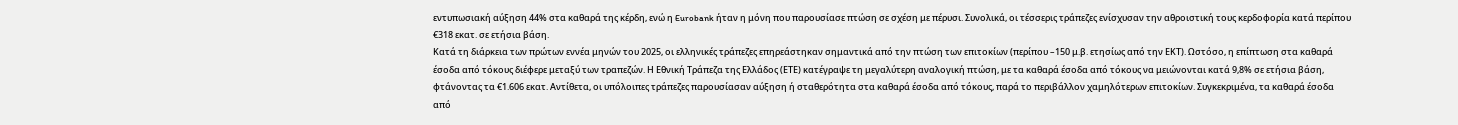εντυπωσιακή αύξηση 44% στα καθαρά της κέρδη, ενώ η Eurobank ήταν η μόνη που παρουσίασε πτώση σε σχέση με πέρυσι. Συνολικά, οι τέσσερις τράπεζες ενίσχυσαν την αθροιστική τους κερδοφορία κατά περίπου €318 εκατ. σε ετήσια βάση.
Κατά τη διάρκεια των πρώτων εννέα μηνών του 2025, οι ελληνικές τράπεζες επηρεάστηκαν σημαντικά από την πτώση των επιτοκίων (περίπου –150 μ.β. ετησίως από την ΕΚΤ). Ωστόσο, η επίπτωση στα καθαρά έσοδα από τόκους διέφερε μεταξύ των τραπεζών. Η Εθνική Τράπεζα της Ελλάδος (ΕΤΕ) κατέγραψε τη μεγαλύτερη αναλογική πτώση, με τα καθαρά έσοδα από τόκους να μειώνονται κατά 9,8% σε ετήσια βάση, φτάνοντας τα €1.606 εκατ. Αντίθετα, οι υπόλοιπες τράπεζες παρουσίασαν αύξηση ή σταθερότητα στα καθαρά έσοδα από τόκους, παρά το περιβάλλον χαμηλότερων επιτοκίων. Συγκεκριμένα, τα καθαρά έσοδα από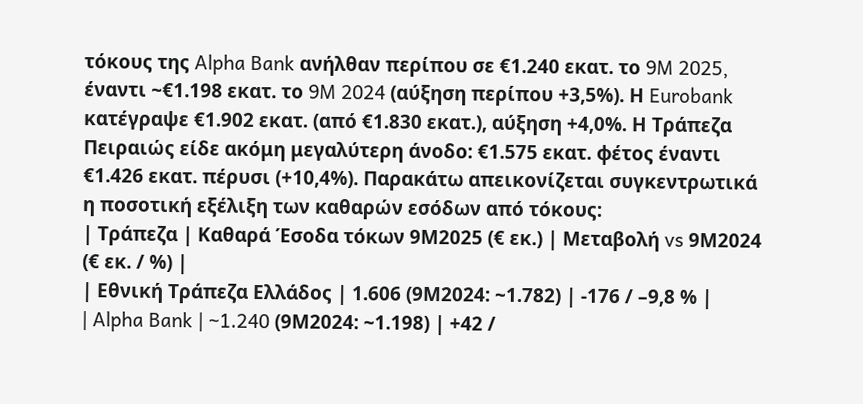τόκους της Alpha Bank ανήλθαν περίπου σε €1.240 εκατ. το 9M 2025, έναντι ~€1.198 εκατ. το 9M 2024 (αύξηση περίπου +3,5%). Η Eurobank κατέγραψε €1.902 εκατ. (από €1.830 εκατ.), αύξηση +4,0%. Η Τράπεζα Πειραιώς είδε ακόμη μεγαλύτερη άνοδο: €1.575 εκατ. φέτος έναντι €1.426 εκατ. πέρυσι (+10,4%). Παρακάτω απεικονίζεται συγκεντρωτικά η ποσοτική εξέλιξη των καθαρών εσόδων από τόκους:
| Τράπεζα | Καθαρά Έσοδα τόκων 9Μ2025 (€ εκ.) | Μεταβολή vs 9Μ2024 (€ εκ. / %) |
| Εθνική Τράπεζα Ελλάδος | 1.606 (9Μ2024: ~1.782) | -176 / –9,8 % |
| Alpha Bank | ~1.240 (9Μ2024: ~1.198) | +42 /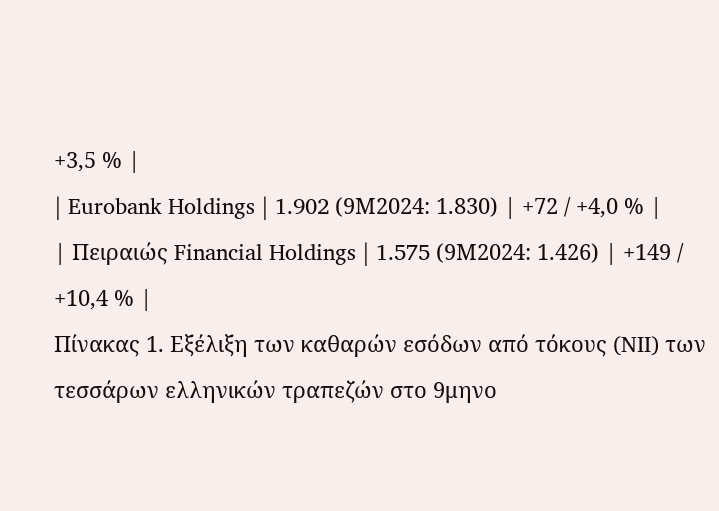+3,5 % |
| Eurobank Holdings | 1.902 (9Μ2024: 1.830) | +72 / +4,0 % |
| Πειραιώς Financial Holdings | 1.575 (9Μ2024: 1.426) | +149 / +10,4 % |
Πίνακας 1. Εξέλιξη των καθαρών εσόδων από τόκους (NII) των τεσσάρων ελληνικών τραπεζών στο 9μηνο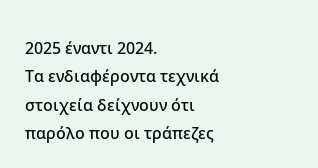2025 έναντι 2024.
Τα ενδιαφέροντα τεχνικά στοιχεία δείχνουν ότι παρόλο που οι τράπεζες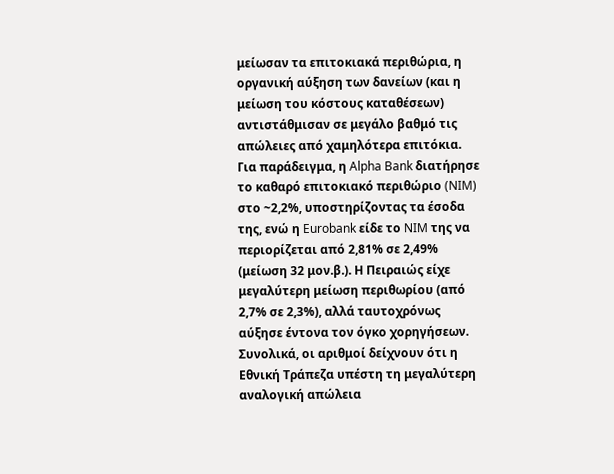μείωσαν τα επιτοκιακά περιθώρια, η οργανική αύξηση των δανείων (και η μείωση του κόστους καταθέσεων) αντιστάθμισαν σε μεγάλο βαθμό τις απώλειες από χαμηλότερα επιτόκια. Για παράδειγμα, η Alpha Bank διατήρησε το καθαρό επιτοκιακό περιθώριο (NIM) στο ~2,2%, υποστηρίζοντας τα έσοδα της, ενώ η Eurobank είδε το NIM της να περιορίζεται από 2,81% σε 2,49% (μείωση 32 μον.β.). Η Πειραιώς είχε μεγαλύτερη μείωση περιθωρίου (από 2,7% σε 2,3%), αλλά ταυτοχρόνως αύξησε έντονα τον όγκο χορηγήσεων. Συνολικά, οι αριθμοί δείχνουν ότι η Εθνική Τράπεζα υπέστη τη μεγαλύτερη αναλογική απώλεια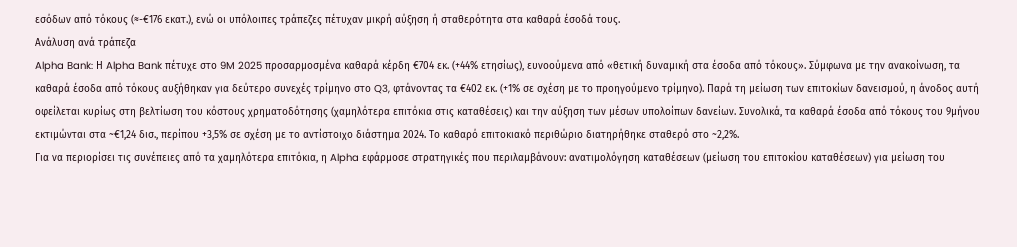εσόδων από τόκους (≈-€176 εκατ.), ενώ οι υπόλοιπες τράπεζες πέτυχαν μικρή αύξηση ή σταθερότητα στα καθαρά έσοδά τους.
Ανάλυση ανά τράπεζα
Alpha Bank: Η Alpha Bank πέτυχε στο 9M 2025 προσαρμοσμένα καθαρά κέρδη €704 εκ. (+44% ετησίως), ευνοούμενα από «θετική δυναμική στα έσοδα από τόκους». Σύμφωνα με την ανακοίνωση, τα καθαρά έσοδα από τόκους αυξήθηκαν για δεύτερο συνεχές τρίμηνο στο Q3, φτάνοντας τα €402 εκ. (+1% σε σχέση με το προηγούμενο τρίμηνο). Παρά τη μείωση των επιτοκίων δανεισμού, η άνοδος αυτή οφείλεται κυρίως στη βελτίωση του κόστους χρηματοδότησης (χαμηλότερα επιτόκια στις καταθέσεις) και την αύξηση των μέσων υπολοίπων δανείων. Συνολικά, τα καθαρά έσοδα από τόκους του 9μήνου εκτιμώνται στα ~€1,24 δισ., περίπου +3,5% σε σχέση με το αντίστοιχο διάστημα 2024. Το καθαρό επιτοκιακό περιθώριο διατηρήθηκε σταθερό στο ~2,2%.
Για να περιορίσει τις συνέπειες από τα χαμηλότερα επιτόκια, η Alpha εφάρμοσε στρατηγικές που περιλαμβάνουν: ανατιμολόγηση καταθέσεων (μείωση του επιτοκίου καταθέσεων) για μείωση του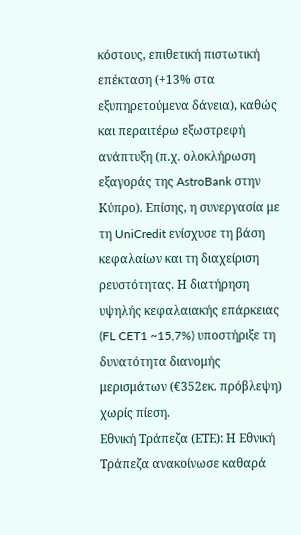κόστους, επιθετική πιστωτική επέκταση (+13% στα εξυπηρετούμενα δάνεια), καθώς και περαιτέρω εξωστρεφή ανάπτυξη (π.χ. ολοκλήρωση εξαγοράς της AstroBank στην Κύπρο). Επίσης, η συνεργασία με τη UniCredit ενίσχυσε τη βάση κεφαλαίων και τη διαχείριση ρευστότητας. Η διατήρηση υψηλής κεφαλαιακής επάρκειας (FL CET1 ~15,7%) υποστήριξε τη δυνατότητα διανομής μερισμάτων (€352εκ. πρόβλεψη) χωρίς πίεση.
Εθνική Τράπεζα (ΕΤΕ): Η Εθνική Τράπεζα ανακοίνωσε καθαρά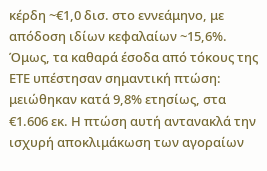κέρδη ~€1,0 δισ. στο εννεάμηνο, με απόδοση ιδίων κεφαλαίων ~15,6%. Όμως, τα καθαρά έσοδα από τόκους της ΕΤΕ υπέστησαν σημαντική πτώση: μειώθηκαν κατά 9,8% ετησίως, στα €1.606 εκ. Η πτώση αυτή αντανακλά την ισχυρή αποκλιμάκωση των αγοραίων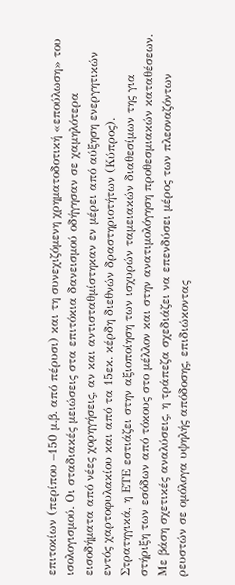επιτοκίων (περίπου –150 μ.β. από πέρυσι) και τη συνεχιζόμενη χρηματοδοτική «επούλωση» του ισολογισμού. Οι σταδιακές μειώσεις στα επιτόκια δανεισμού οδήγησαν σε χαμηλότερα εισοδήματα από νέες χορηγήσεις, αν και αντισταθμίστηκαν εν μέρει από αύξηση ενεργητικών εντός χαρτοφυλακίου και από τα 15εκ. κέρδη διεθνών δραστηριοτήτων (Κύπρος).
Στρατηγικά, η ΕΤΕ εστιάζει στην αξιοποίηση των ισχυρών ταμειακών διαθεσίμων της για στήριξη των εσόδων από τόκους στο μέλλον και στην ανατιμολόγηση προθεσμιακών καταθέσεων. Με βάση σχετικές αναλύσεις, η τράπεζα σχεδιάζει να επενδύσει μέρος των πλεοναζόντων ρευστών σε ομόλογα υψηλής απόδοσης, επιδιώκοντας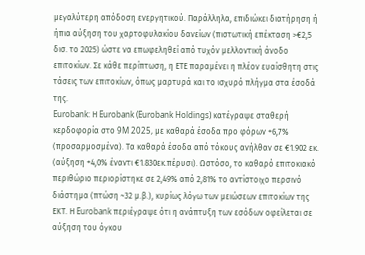μεγαλύτερη απόδοση ενεργητικού. Παράλληλα, επιδιώκει διατήρηση ή ήπια αύξηση του χαρτοφυλακίου δανείων (πιστωτική επέκταση >€2,5 δισ. το 2025) ώστε να επωφεληθεί από τυχόν μελλοντική άνοδο επιτοκίων. Σε κάθε περίπτωση, η ΕΤΕ παραμένει η πλέον ευαίσθητη στις τάσεις των επιτοκίων, όπως μαρτυρά και το ισχυρό πλήγμα στα έσοδά της.
Eurobank: Η Eurobank (Eurobank Holdings) κατέγραψε σταθερή κερδοφορία στο 9M 2025, με καθαρά έσοδα προ φόρων +6,7% (προσαρμοσμένα). Τα καθαρά έσοδα από τόκους ανήλθαν σε €1.902 εκ. (αύξηση +4,0% έναντι €1.830εκ.πέρυσι). Ωστόσο, το καθαρό επιτοκιακό περιθώριο περιορίστηκε σε 2,49% από 2,81% το αντίστοιχο περσινό διάστημα (πτώση ~32 μ.β.), κυρίως λόγω των μειώσεων επιτοκίων της ΕΚΤ. Η Eurobank περιέγραψε ότι η ανάπτυξη των εσόδων οφείλεται σε αύξηση του όγκου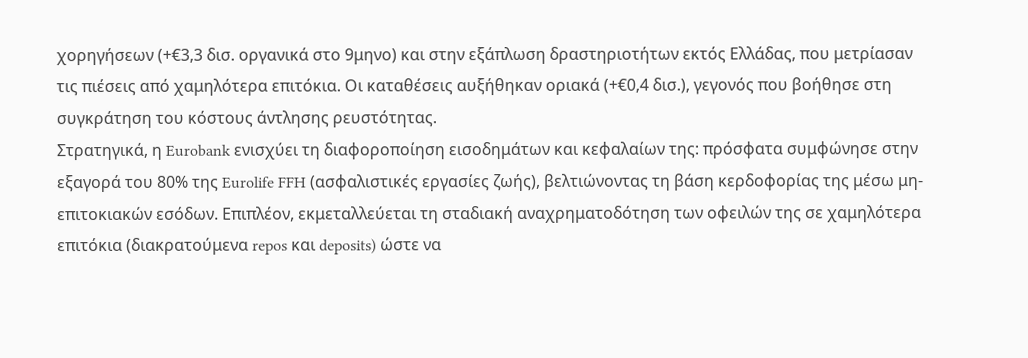χορηγήσεων (+€3,3 δισ. οργανικά στο 9μηνο) και στην εξάπλωση δραστηριοτήτων εκτός Ελλάδας, που μετρίασαν τις πιέσεις από χαμηλότερα επιτόκια. Οι καταθέσεις αυξήθηκαν οριακά (+€0,4 δισ.), γεγονός που βοήθησε στη συγκράτηση του κόστους άντλησης ρευστότητας.
Στρατηγικά, η Eurobank ενισχύει τη διαφοροποίηση εισοδημάτων και κεφαλαίων της: πρόσφατα συμφώνησε στην εξαγορά του 80% της Eurolife FFH (ασφαλιστικές εργασίες ζωής), βελτιώνοντας τη βάση κερδοφορίας της μέσω μη-επιτοκιακών εσόδων. Επιπλέον, εκμεταλλεύεται τη σταδιακή αναχρηματοδότηση των οφειλών της σε χαμηλότερα επιτόκια (διακρατούμενα repos και deposits) ώστε να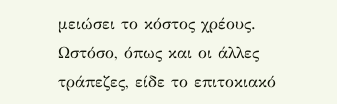μειώσει το κόστος χρέους. Ωστόσο, όπως και οι άλλες τράπεζες, είδε το επιτοκιακό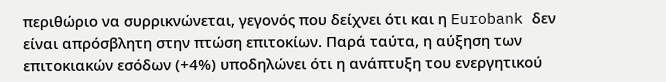περιθώριο να συρρικνώνεται, γεγονός που δείχνει ότι και η Eurobank δεν είναι απρόσβλητη στην πτώση επιτοκίων. Παρά ταύτα, η αύξηση των επιτοκιακών εσόδων (+4%) υποδηλώνει ότι η ανάπτυξη του ενεργητικού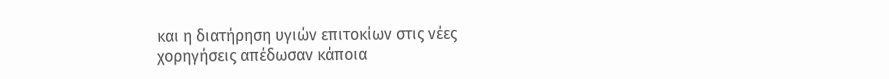και η διατήρηση υγιών επιτοκίων στις νέες χορηγήσεις απέδωσαν κάποια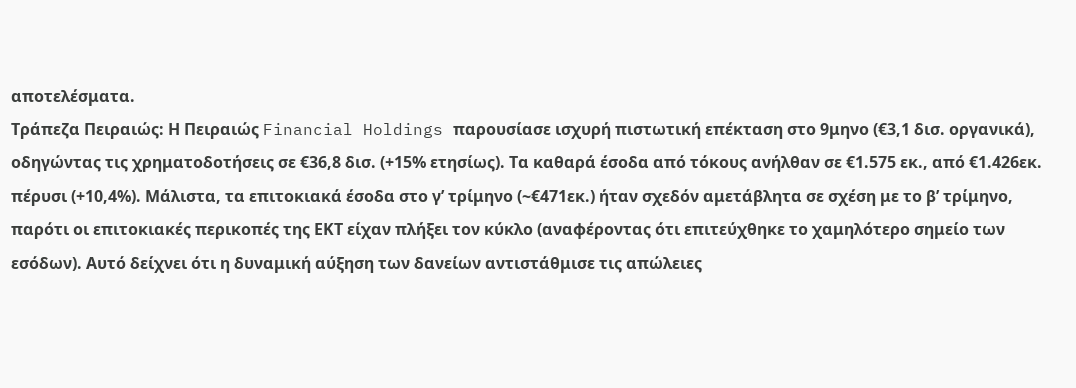αποτελέσματα.
Τράπεζα Πειραιώς: Η Πειραιώς Financial Holdings παρουσίασε ισχυρή πιστωτική επέκταση στο 9μηνο (€3,1 δισ. οργανικά), οδηγώντας τις χρηματοδοτήσεις σε €36,8 δισ. (+15% ετησίως). Τα καθαρά έσοδα από τόκους ανήλθαν σε €1.575 εκ., από €1.426εκ. πέρυσι (+10,4%). Μάλιστα, τα επιτοκιακά έσοδα στο γ’ τρίμηνο (~€471εκ.) ήταν σχεδόν αμετάβλητα σε σχέση με το β’ τρίμηνο, παρότι οι επιτοκιακές περικοπές της ΕΚΤ είχαν πλήξει τον κύκλο (αναφέροντας ότι επιτεύχθηκε το χαμηλότερο σημείο των εσόδων). Αυτό δείχνει ότι η δυναμική αύξηση των δανείων αντιστάθμισε τις απώλειες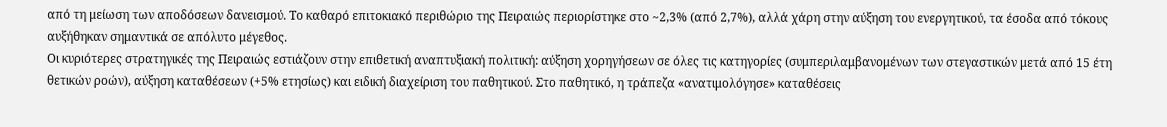από τη μείωση των αποδόσεων δανεισμού. Το καθαρό επιτοκιακό περιθώριο της Πειραιώς περιορίστηκε στο ~2,3% (από 2,7%), αλλά χάρη στην αύξηση του ενεργητικού, τα έσοδα από τόκους αυξήθηκαν σημαντικά σε απόλυτο μέγεθος.
Οι κυριότερες στρατηγικές της Πειραιώς εστιάζουν στην επιθετική αναπτυξιακή πολιτική: αύξηση χορηγήσεων σε όλες τις κατηγορίες (συμπεριλαμβανομένων των στεγαστικών μετά από 15 έτη θετικών ροών), αύξηση καταθέσεων (+5% ετησίως) και ειδική διαχείριση του παθητικού. Στο παθητικό, η τράπεζα «ανατιμολόγησε» καταθέσεις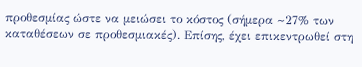προθεσμίας ώστε να μειώσει το κόστος (σήμερα ~27% των καταθέσεων σε προθεσμιακές). Επίσης, έχει επικεντρωθεί στη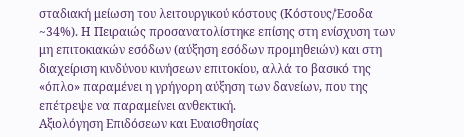σταδιακή μείωση του λειτουργικού κόστους (Κόστους/Έσοδα ~34%). Η Πειραιώς προσανατολίστηκε επίσης στη ενίσχυση των μη επιτοκιακών εσόδων (αύξηση εσόδων προμηθειών) και στη διαχείριση κινδύνου κινήσεων επιτοκίου, αλλά το βασικό της «όπλο» παραμένει η γρήγορη αύξηση των δανείων, που της επέτρεψε να παραμείνει ανθεκτική.
Αξιολόγηση Επιδόσεων και Ευαισθησίας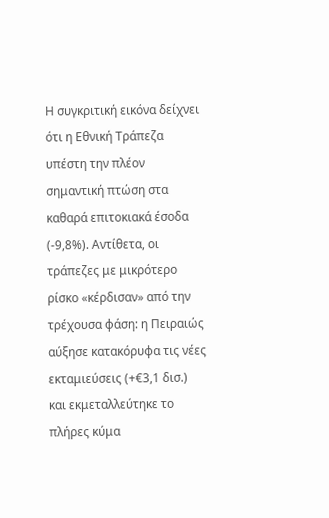Η συγκριτική εικόνα δείχνει ότι η Εθνική Τράπεζα υπέστη την πλέον σημαντική πτώση στα καθαρά επιτοκιακά έσοδα (-9,8%). Αντίθετα, οι τράπεζες με μικρότερο ρίσκο «κέρδισαν» από την τρέχουσα φάση: η Πειραιώς αύξησε κατακόρυφα τις νέες εκταμιεύσεις (+€3,1 δισ.) και εκμεταλλεύτηκε το πλήρες κύμα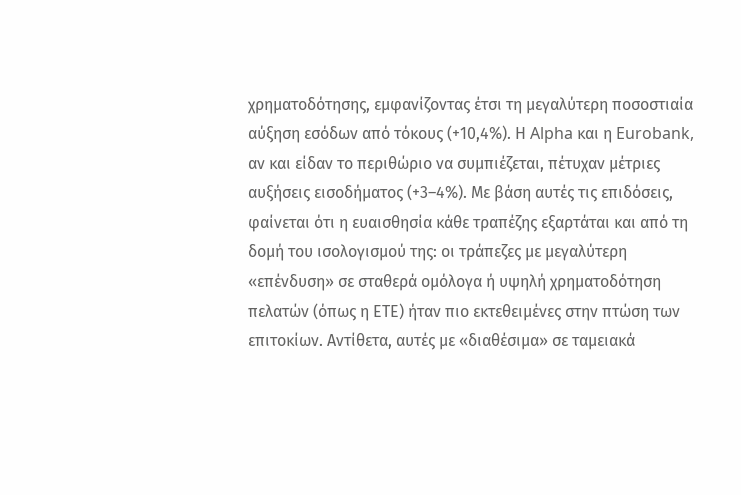χρηματοδότησης, εμφανίζοντας έτσι τη μεγαλύτερη ποσοστιαία αύξηση εσόδων από τόκους (+10,4%). Η Alpha και η Eurobank, αν και είδαν το περιθώριο να συμπιέζεται, πέτυχαν μέτριες αυξήσεις εισοδήματος (+3–4%). Με βάση αυτές τις επιδόσεις, φαίνεται ότι η ευαισθησία κάθε τραπέζης εξαρτάται και από τη δομή του ισολογισμού της: οι τράπεζες με μεγαλύτερη «επένδυση» σε σταθερά ομόλογα ή υψηλή χρηματοδότηση πελατών (όπως η ΕΤΕ) ήταν πιο εκτεθειμένες στην πτώση των επιτοκίων. Αντίθετα, αυτές με «διαθέσιμα» σε ταμειακά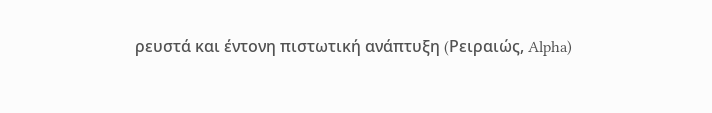ρευστά και έντονη πιστωτική ανάπτυξη (Pειραιώς, Alpha)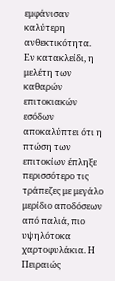εμφάνισαν καλύτερη ανθεκτικότητα.
Εν κατακλείδι, η μελέτη των καθαρών επιτοκιακών εσόδων αποκαλύπτει ότι η πτώση των επιτοκίων έπληξε περισσότερο τις τράπεζες με μεγάλο μερίδιο αποδόσεων από παλιά, πιο υψηλότοκα χαρτοφυλάκια. Η Πειραιώς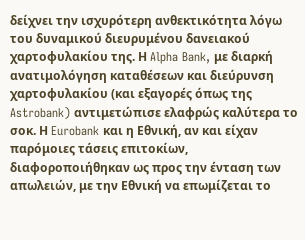δείχνει την ισχυρότερη ανθεκτικότητα λόγω του δυναμικού διευρυμένου δανειακού χαρτοφυλακίου της. Η Alpha Bank, με διαρκή ανατιμολόγηση καταθέσεων και διεύρυνση χαρτοφυλακίου (και εξαγορές όπως της Astrobank) αντιμετώπισε ελαφρώς καλύτερα το σοκ. Η Eurobank και η Εθνική, αν και είχαν παρόμοιες τάσεις επιτοκίων, διαφοροποιήθηκαν ως προς την ένταση των απωλειών, με την Εθνική να επωμίζεται το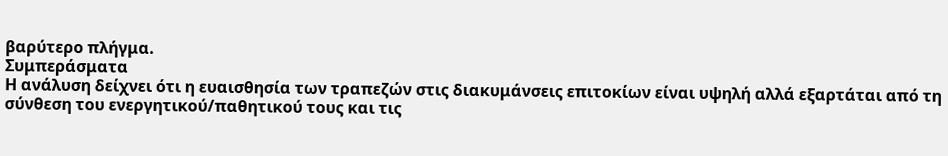βαρύτερο πλήγμα.
Συμπεράσματα
Η ανάλυση δείχνει ότι η ευαισθησία των τραπεζών στις διακυμάνσεις επιτοκίων είναι υψηλή αλλά εξαρτάται από τη σύνθεση του ενεργητικού/παθητικού τους και τις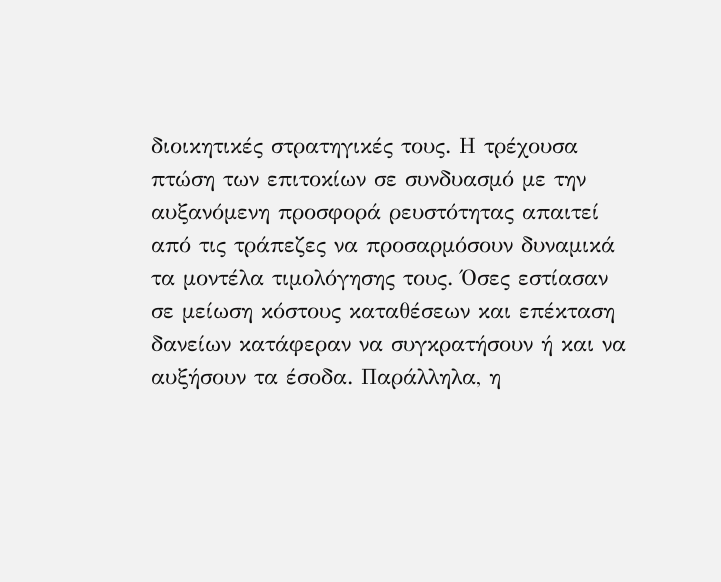διοικητικές στρατηγικές τους. Η τρέχουσα πτώση των επιτοκίων σε συνδυασμό με την αυξανόμενη προσφορά ρευστότητας απαιτεί από τις τράπεζες να προσαρμόσουν δυναμικά τα μοντέλα τιμολόγησης τους. Όσες εστίασαν σε μείωση κόστους καταθέσεων και επέκταση δανείων κατάφεραν να συγκρατήσουν ή και να αυξήσουν τα έσοδα. Παράλληλα, η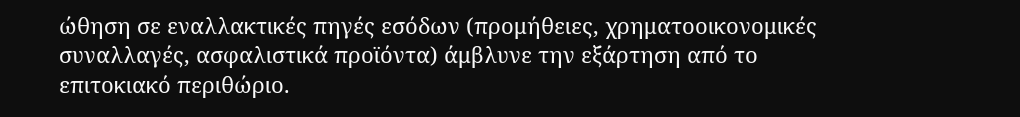ώθηση σε εναλλακτικές πηγές εσόδων (προμήθειες, χρηματοοικονομικές συναλλαγές, ασφαλιστικά προϊόντα) άμβλυνε την εξάρτηση από το επιτοκιακό περιθώριο.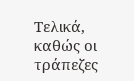Τελικά, καθώς οι τράπεζες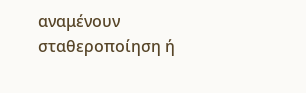αναμένουν σταθεροποίηση ή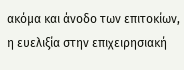ακόμα και άνοδο των επιτοκίων, η ευελιξία στην επιχειρησιακή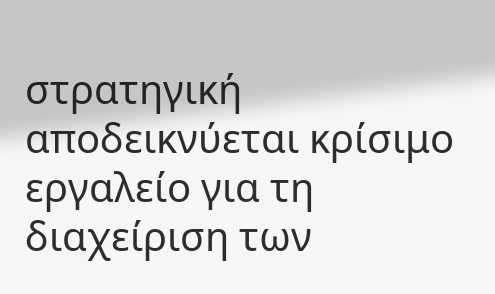στρατηγική αποδεικνύεται κρίσιμο εργαλείο για τη διαχείριση των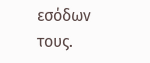εσόδων τους.